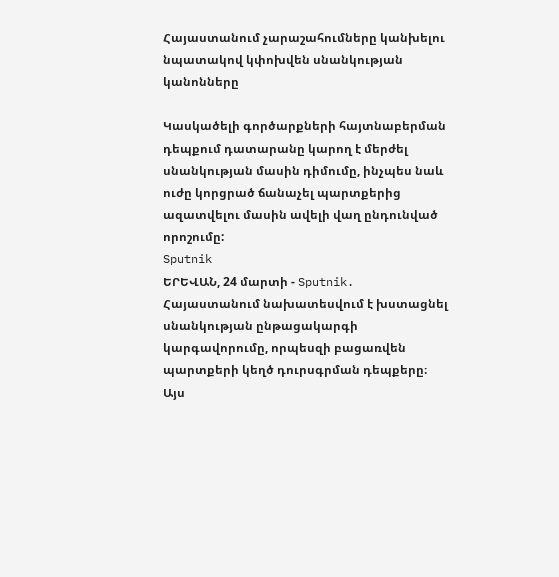Հայաստանում չարաշահումները կանխելու նպատակով կփոխվեն սնանկության կանոնները

Կասկածելի գործարքների հայտնաբերման դեպքում դատարանը կարող է մերժել սնանկության մասին դիմումը, ինչպես նաև ուժը կորցրած ճանաչել պարտքերից ազատվելու մասին ավելի վաղ ընդունված որոշումը:
Sputnik
ԵՐԵՎԱՆ, 24 մարտի - Sputnik. Հայաստանում նախատեսվում է խստացնել սնանկության ընթացակարգի կարգավորումը, որպեսզի բացառվեն պարտքերի կեղծ դուրսգրման դեպքերը։ Այս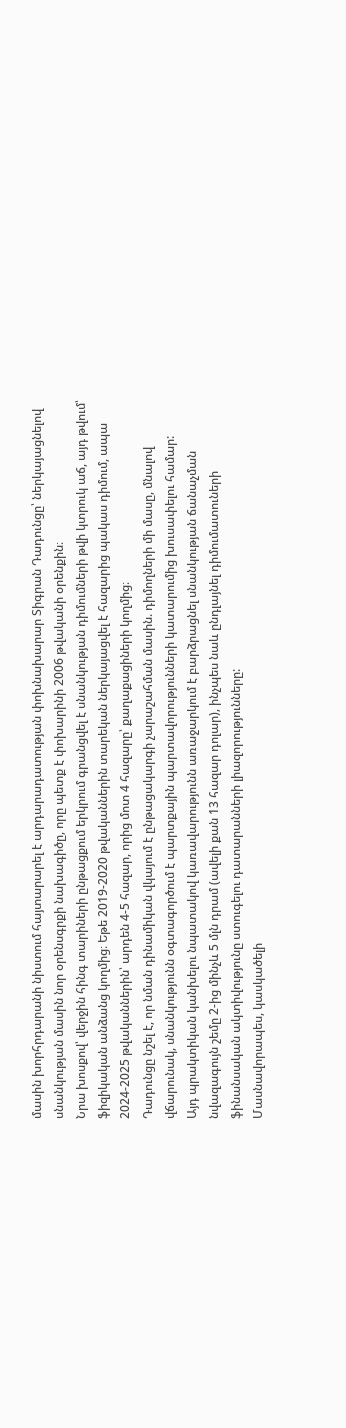մասին խորհրդարանի նիստում հայտարարել է արդարադատության փոխնախարար Տիգրան Դադունցը՝ ներկայացնելով սնանկության մասին նոր օրենսգրքի նախագիծը, որը պետք է փոխարինի 2006 թվականի օրենքին։
Նրա խոսքով՝ վերջին հինգ տարիների ընթացքում երկրում գրանցվել է սնանկության դիմումների թվի կտրուկ աճ, այդ թվում՝ ֆիզիկական անձանց կողմից։ Եթե 2019-2020 թվականներին տարեկան ներկայացվել է հազարից պակաս դիմում, ապա 2024-2025 թվականներին՝ արդեն 4-5 հազար, որից մոտ 4 հազարը՝ քաղաքացիների կողմից։
Դադունցը նշել է, որ նման դինամիկան վկայում է ընթացակարգի չարաշահման մասին. դիմողների մի մասը, մնալով վճարունակ, սնանկությունն օգտագործում է պարտքային պարտավորությունների կատարումից խուսափելու համար:
Այդ պրակտիկան կանխելու նպատակով կառավարությունն առաջարկում է բարձրացնել սնանկության ճանաչման նվազագույն շեմը 2-ից մինչև 5 մլն դրամ (ավելի քան 13 հազար դոլար), ինչպես նաև ընդլայնել դիմումատուների ֆինանսական ակտիվությունը ստուգելու դատարանների լիազորությունները:
Մասնավորապես, կասկածելի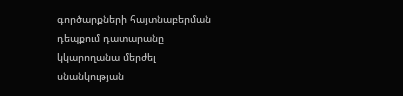գործարքների հայտնաբերման դեպքում դատարանը կկարողանա մերժել սնանկության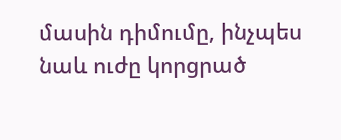մասին դիմումը, ինչպես նաև ուժը կորցրած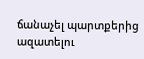ճանաչել պարտքերից ազատելու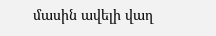մասին ավելի վաղ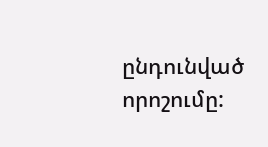ընդունված որոշումը: